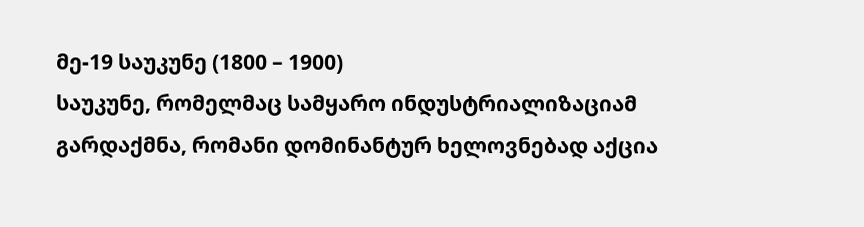მე-19 საუკუნე (1800 – 1900)
საუკუნე, რომელმაც სამყარო ინდუსტრიალიზაციამ გარდაქმნა, რომანი დომინანტურ ხელოვნებად აქცია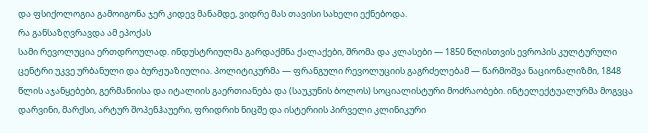და ფსიქოლოგია გამოიგონა ჯერ კიდევ მანამდე, ვიდრე მას თავისი სახელი ექნებოდა.
რა განსაზღვრავდა ამ ეპოქას
სამი რევოლუცია ერთდროულად. ინდუსტრიულმა გარდაქმნა ქალაქები, შრომა და კლასები — 1850 წლისთვის ევროპის კულტურული ცენტრი უკვე ურბანული და ბურჟუაზიულია. პოლიტიკურმა — ფრანგული რევოლუციის გაგრძელებამ — წარმოშვა ნაციონალიზმი, 1848 წლის აჯანყებები, გერმანიისა და იტალიის გაერთიანება და (საუკუნის ბოლოს) სოციალისტური მოძრაობები. ინტელექტუალურმა მოგვცა დარვინი, მარქსი, არტურ შოპენჰაუერი, ფრიდრიხ ნიცშე და ისტერიის პირველი კლინიკური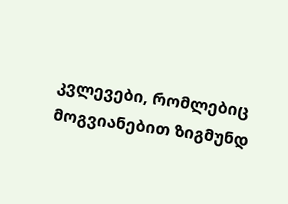კვლევები, რომლებიც მოგვიანებით ზიგმუნდ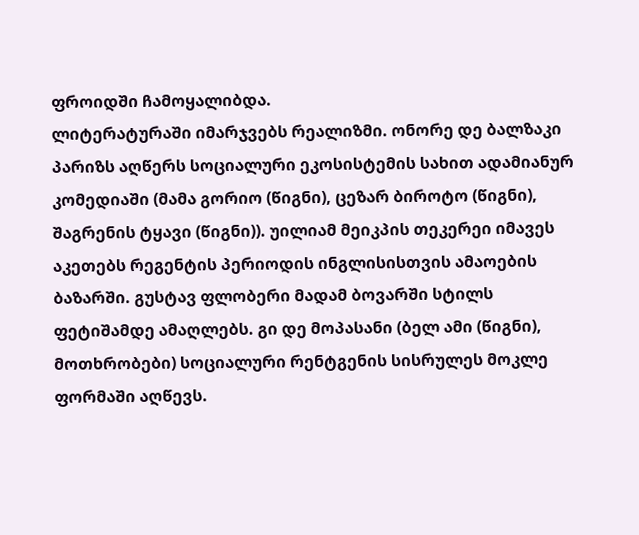ფროიდში ჩამოყალიბდა.
ლიტერატურაში იმარჯვებს რეალიზმი. ონორე დე ბალზაკი პარიზს აღწერს სოციალური ეკოსისტემის სახით ადამიანურ კომედიაში (მამა გორიო (წიგნი), ცეზარ ბიროტო (წიგნი), შაგრენის ტყავი (წიგნი)). უილიამ მეიკპის თეკერეი იმავეს აკეთებს რეგენტის პერიოდის ინგლისისთვის ამაოების ბაზარში. გუსტავ ფლობერი მადამ ბოვარში სტილს ფეტიშამდე ამაღლებს. გი დე მოპასანი (ბელ ამი (წიგნი), მოთხრობები) სოციალური რენტგენის სისრულეს მოკლე ფორმაში აღწევს.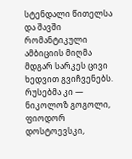სტენდალი წითელსა და შავში რომანტიკული ამბიციის მიღმა მდგარ სარკეს ცივი ხედვით გვიჩვენებს. რუსებმა კი — ნიკოლოზ გოგოლი, ფიოდორ დოსტოევსკი,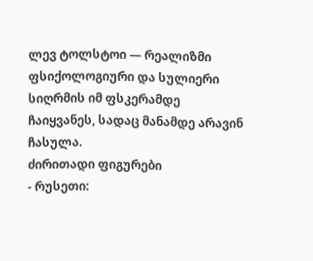ლევ ტოლსტოი — რეალიზმი ფსიქოლოგიური და სულიერი სიღრმის იმ ფსკერამდე ჩაიყვანეს, სადაც მანამდე არავინ ჩასულა.
ძირითადი ფიგურები
- რუსეთი: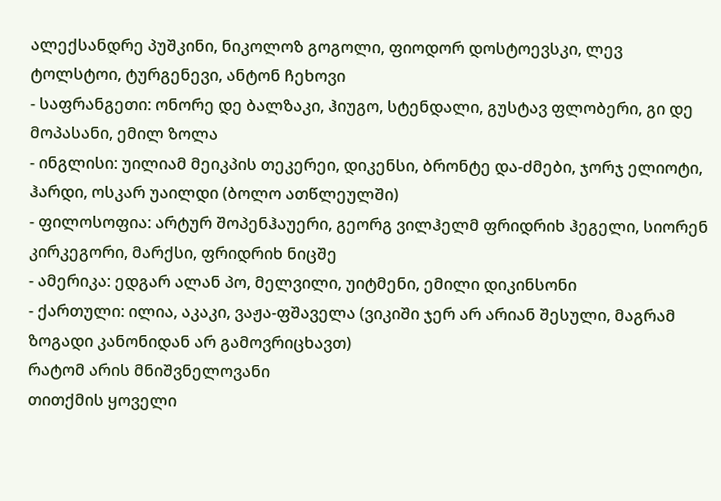ალექსანდრე პუშკინი, ნიკოლოზ გოგოლი, ფიოდორ დოსტოევსკი, ლევ ტოლსტოი, ტურგენევი, ანტონ ჩეხოვი
- საფრანგეთი: ონორე დე ბალზაკი, ჰიუგო, სტენდალი, გუსტავ ფლობერი, გი დე მოპასანი, ემილ ზოლა
- ინგლისი: უილიამ მეიკპის თეკერეი, დიკენსი, ბრონტე და-ძმები, ჯორჯ ელიოტი, ჰარდი, ოსკარ უაილდი (ბოლო ათწლეულში)
- ფილოსოფია: არტურ შოპენჰაუერი, გეორგ ვილჰელმ ფრიდრიხ ჰეგელი, სიორენ კირკეგორი, მარქსი, ფრიდრიხ ნიცშე
- ამერიკა: ედგარ ალან პო, მელვილი, უიტმენი, ემილი დიკინსონი
- ქართული: ილია, აკაკი, ვაჟა-ფშაველა (ვიკიში ჯერ არ არიან შესული, მაგრამ ზოგადი კანონიდან არ გამოვრიცხავთ)
რატომ არის მნიშვნელოვანი
თითქმის ყოველი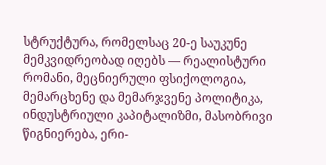სტრუქტურა, რომელსაც 20-ე საუკუნე მემკვიდრეობად იღებს — რეალისტური რომანი, მეცნიერული ფსიქოლოგია, მემარცხენე და მემარჯვენე პოლიტიკა, ინდუსტრიული კაპიტალიზმი, მასობრივი წიგნიერება, ერი-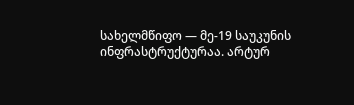სახელმწიფო — მე-19 საუკუნის ინფრასტრუქტურაა. არტურ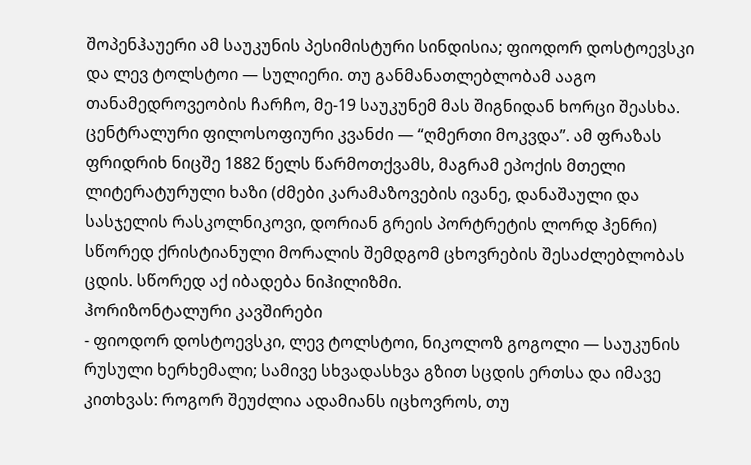შოპენჰაუერი ამ საუკუნის პესიმისტური სინდისია; ფიოდორ დოსტოევსკი და ლევ ტოლსტოი — სულიერი. თუ განმანათლებლობამ ააგო თანამედროვეობის ჩარჩო, მე-19 საუკუნემ მას შიგნიდან ხორცი შეასხა.
ცენტრალური ფილოსოფიური კვანძი — “ღმერთი მოკვდა”. ამ ფრაზას ფრიდრიხ ნიცშე 1882 წელს წარმოთქვამს, მაგრამ ეპოქის მთელი ლიტერატურული ხაზი (ძმები კარამაზოვების ივანე, დანაშაული და სასჯელის რასკოლნიკოვი, დორიან გრეის პორტრეტის ლორდ ჰენრი) სწორედ ქრისტიანული მორალის შემდგომ ცხოვრების შესაძლებლობას ცდის. სწორედ აქ იბადება ნიჰილიზმი.
ჰორიზონტალური კავშირები
- ფიოდორ დოსტოევსკი, ლევ ტოლსტოი, ნიკოლოზ გოგოლი — საუკუნის რუსული ხერხემალი; სამივე სხვადასხვა გზით სცდის ერთსა და იმავე კითხვას: როგორ შეუძლია ადამიანს იცხოვროს, თუ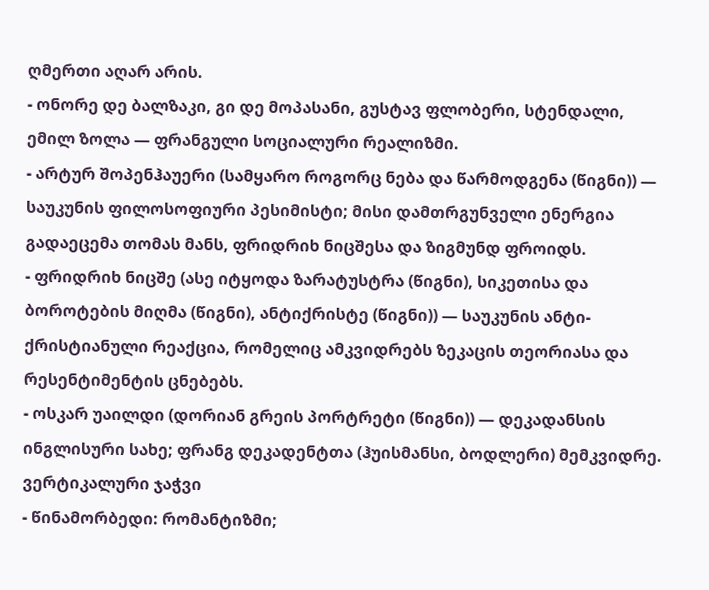ღმერთი აღარ არის.
- ონორე დე ბალზაკი, გი დე მოპასანი, გუსტავ ფლობერი, სტენდალი, ემილ ზოლა — ფრანგული სოციალური რეალიზმი.
- არტურ შოპენჰაუერი (სამყარო როგორც ნება და წარმოდგენა (წიგნი)) — საუკუნის ფილოსოფიური პესიმისტი; მისი დამთრგუნველი ენერგია გადაეცემა თომას მანს, ფრიდრიხ ნიცშესა და ზიგმუნდ ფროიდს.
- ფრიდრიხ ნიცშე (ასე იტყოდა ზარატუსტრა (წიგნი), სიკეთისა და ბოროტების მიღმა (წიგნი), ანტიქრისტე (წიგნი)) — საუკუნის ანტი-ქრისტიანული რეაქცია, რომელიც ამკვიდრებს ზეკაცის თეორიასა და რესენტიმენტის ცნებებს.
- ოსკარ უაილდი (დორიან გრეის პორტრეტი (წიგნი)) — დეკადანსის ინგლისური სახე; ფრანგ დეკადენტთა (ჰუისმანსი, ბოდლერი) მემკვიდრე.
ვერტიკალური ჯაჭვი
- წინამორბედი: რომანტიზმი;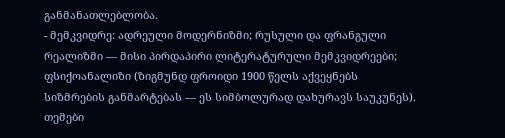განმანათლებლობა.
- მემკვიდრე: ადრეული მოდერნიზმი; რუსული და ფრანგული რეალიზმი — მისი პირდაპირი ლიტერატურული მემკვიდრეები; ფსიქოანალიზი (ზიგმუნდ ფროიდი 1900 წელს აქვეყნებს სიზმრების განმარტებას — ეს სიმბოლურად დახურავს საუკუნეს).
თემები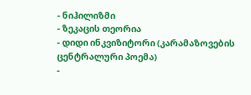- ნიჰილიზმი
- ზეკაცის თეორია
- დიდი ინკვიზიტორი (კარამაზოვების ცენტრალური პოემა)
-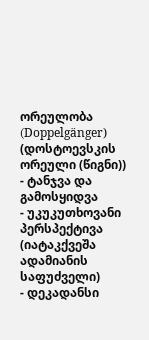ორეულობა (Doppelgänger) (დოსტოევსკის ორეული (წიგნი))
- ტანჯვა და გამოსყიდვა
- უკუკუთხოვანი პერსპექტივა (იატაკქვეშა ადამიანის საფუძველი)
- დეკადანსი